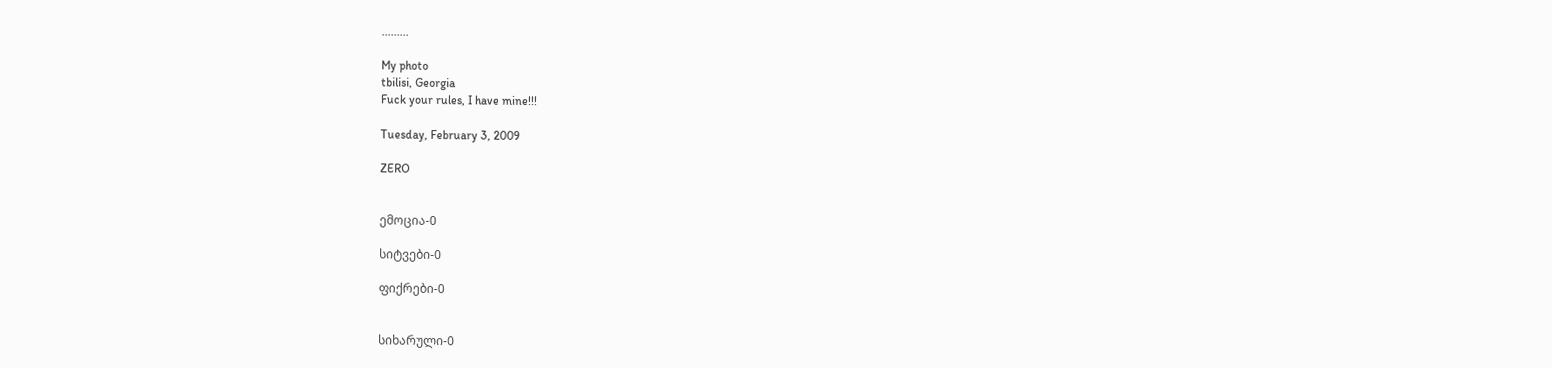.........

My photo
tbilisi, Georgia
Fuck your rules, I have mine!!!

Tuesday, February 3, 2009

ZERO


ემოცია-0

სიტვები-0

ფიქრები-0


სიხარული-0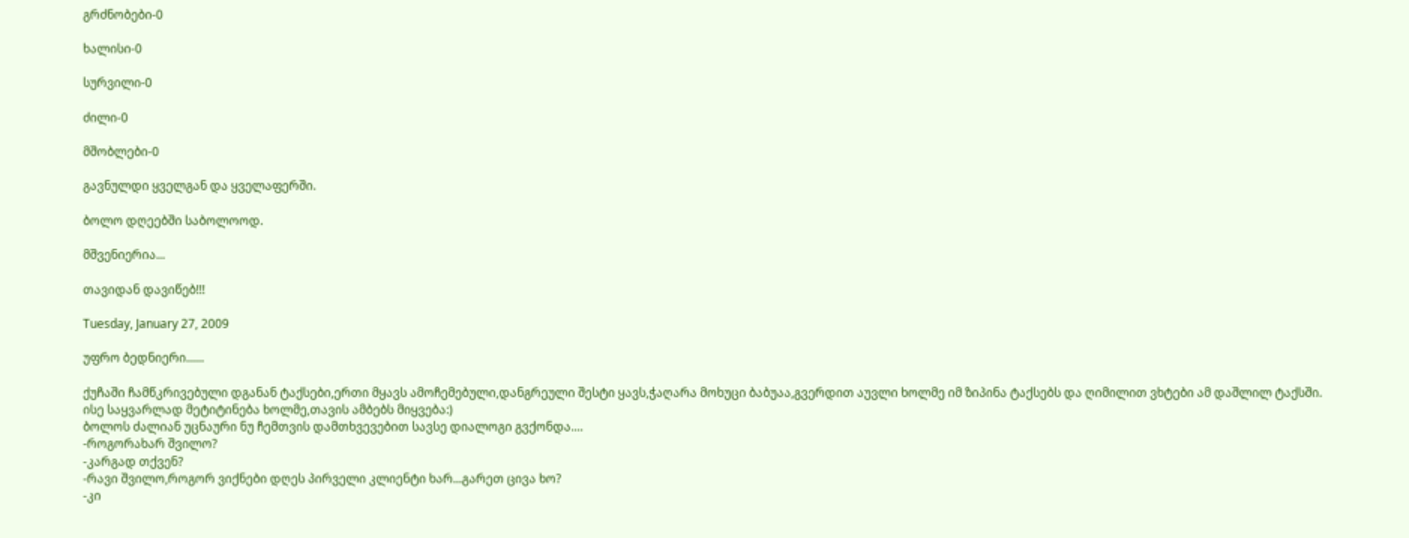გრძნობები-0

ხალისი-0

სურვილი-0

ძილი-0

მშობლები-0

გავნულდი ყველგან და ყველაფერში.

ბოლო დღეებში საბოლოოდ.

მშვენიერია...

თავიდან დავიწებ!!!

Tuesday, January 27, 2009

უფრო ბედნიერი......

ქუჩაში ჩამწკრივებული დგანან ტაქსები,ერთი მყავს ამოჩემებული,დანგრეული შესტი ყავს,ჭაღარა მოხუცი ბაბუაა,გვერდით აუვლი ხოლმე იმ ზიპინა ტაქსებს და ღიმილით ვხტები ამ დაშლილ ტაქსში.
ისე საყვარლად მეტიტინება ხოლმე,თავის ამბებს მიყვება:)
ბოლოს ძალიან უცნაური ნუ ჩემთვის დამთხვევებით სავსე დიალოგი გვქონდა....
-როგორახარ შვილო?
-კარგად თქვენ?
-რავი შვილო,როგორ ვიქნები დღეს პირველი კლიენტი ხარ...გარეთ ცივა ხო?
-კი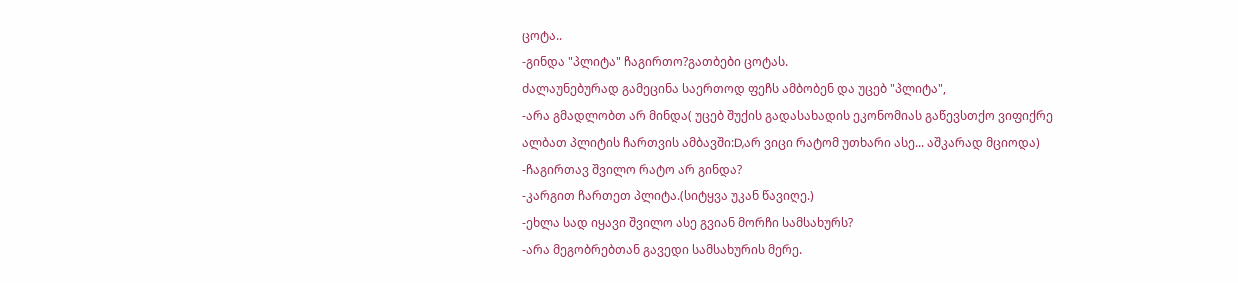ცოტა..
-გინდა "პლიტა" ჩაგირთო?გათბები ცოტას.
ძალაუნებურად გამეცინა საერთოდ ფეჩს ამბობენ და უცებ "პლიტა",
-არა გმადლობთ არ მინდა( უცებ შუქის გადასახადის ეკონომიას გაწევსთქო ვიფიქრე ალბათ პლიტის ჩართვის ამბავში:D,არ ვიცი რატომ უთხარი ასე... აშკარად მციოდა)
-ჩაგირთავ შვილო რატო არ გინდა?
-კარგით ჩართეთ პლიტა.(სიტყვა უკან წავიღე.)
-ეხლა სად იყავი შვილო ასე გვიან მორჩი სამსახურს?
-არა მეგობრებთან გავედი სამსახურის მერე.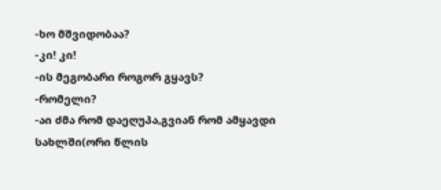-ხო მშვიდობაა?
-კი! კი!
-ის მეგობარი როგორ გყავს?
-რომელი?
-აი ძმა რომ დაეღუპა,გვიან რომ ამყავდი სახლში(ორი წლის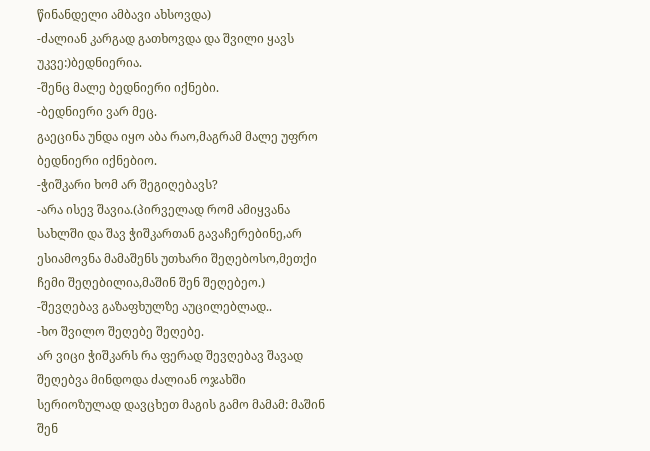წინანდელი ამბავი ახსოვდა)
-ძალიან კარგად გათხოვდა და შვილი ყავს უკვე:)ბედნიერია.
-შენც მალე ბედნიერი იქნები.
-ბედნიერი ვარ მეც.
გაეცინა უნდა იყო აბა რაო,მაგრამ მალე უფრო ბედნიერი იქნებიო.
-ჭიშკარი ხომ არ შეგიღებავს?
-არა ისევ შავია.(პირველად რომ ამიყვანა სახლში და შავ ჭიშკართან გავაჩერებინე,არ ესიამოვნა მამაშენს უთხარი შეღებოსო,მეთქი ჩემი შეღებილია,მაშინ შენ შეღებეო.)
-შევღებავ გაზაფხულზე აუცილებლად..
-ხო შვილო შეღებე შეღებე.
არ ვიცი ჭიშკარს რა ფერად შევღებავ შავად შეღებვა მინდოდა ძალიან ოჯახში სერიოზულად დავცხეთ მაგის გამო მამამ: მაშინ შენ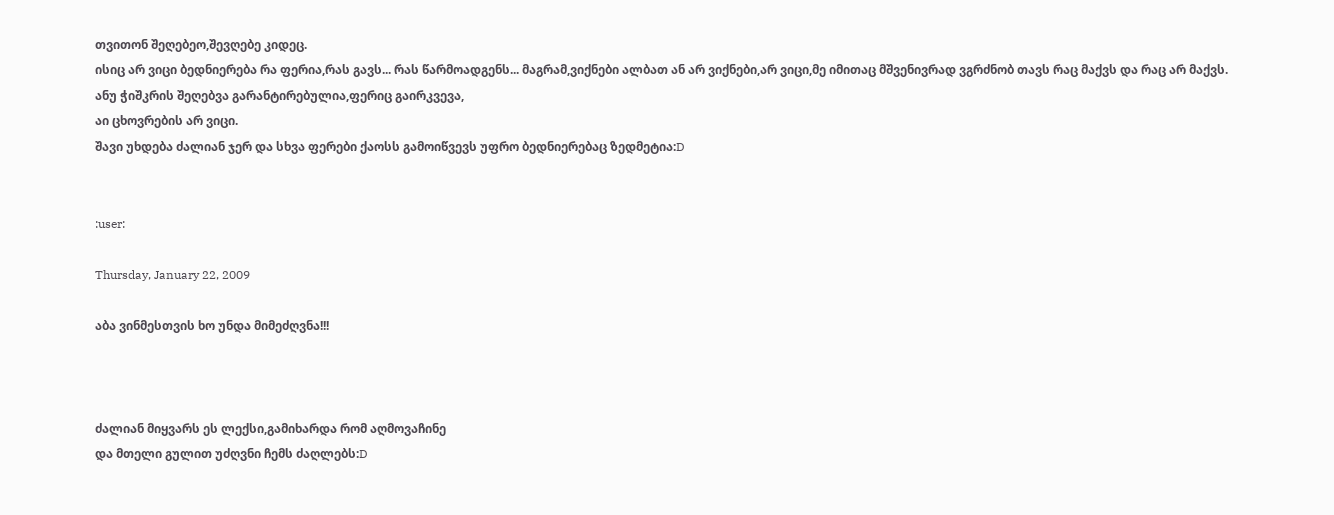თვითონ შეღებეო,შევღებე კიდეც.
ისიც არ ვიცი ბედნიერება რა ფერია,რას გავს... რას წარმოადგენს... მაგრამ,ვიქნები ალბათ ან არ ვიქნები,არ ვიცი,მე იმითაც მშვენივრად ვგრძნობ თავს რაც მაქვს და რაც არ მაქვს.
ანუ ჭიშკრის შეღებვა გარანტირებულია,ფერიც გაირკვევა,
აი ცხოვრების არ ვიცი.
შავი უხდება ძალიან ჯერ და სხვა ფერები ქაოსს გამოიწვევს უფრო ბედნიერებაც ზედმეტია:D


:user:

Thursday, January 22, 2009

აბა ვინმესთვის ხო უნდა მიმეძღვნა!!!



ძალიან მიყვარს ეს ლექსი,გამიხარდა რომ აღმოვაჩინე
და მთელი გულით უძღვნი ჩემს ძაღლებს:D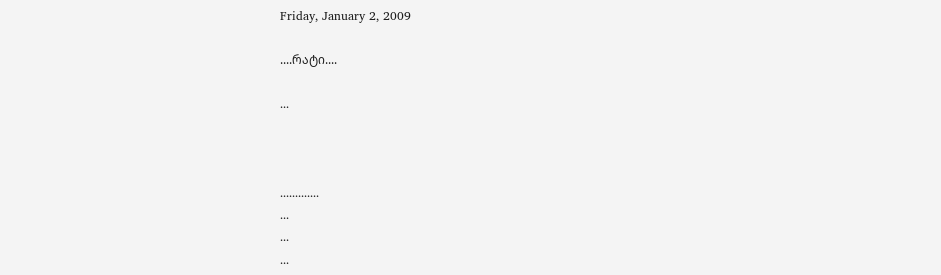Friday, January 2, 2009

....რატი....

...



.............
...
...
...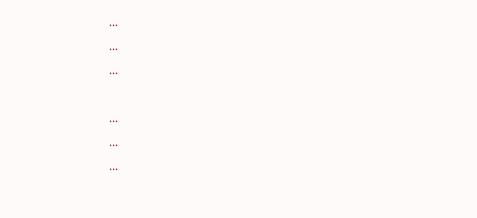...
...
...

...
...
...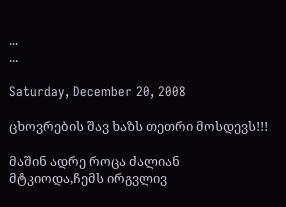...
...

Saturday, December 20, 2008

ცხოვრების შავ ხაზს თეთრი მოსდევს!!!

მაშინ ადრე როცა ძალიან მტკიოდა,ჩემს ირგვლივ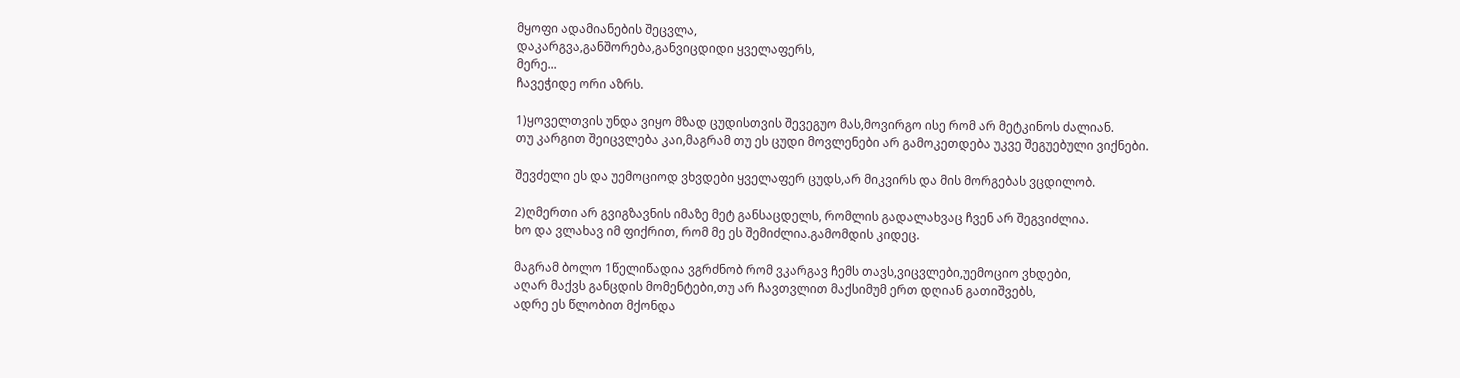მყოფი ადამიანების შეცვლა,
დაკარგვა,განშორება,განვიცდიდი ყველაფერს,
მერე...
ჩავეჭიდე ორი აზრს.

1)ყოველთვის უნდა ვიყო მზად ცუდისთვის შევეგუო მას,მოვირგო ისე რომ არ მეტკინოს ძალიან.
თუ კარგით შეიცვლება კაი,მაგრამ თუ ეს ცუდი მოვლენები არ გამოკეთდება უკვე შეგუებული ვიქნები.

შევძელი ეს და უემოციოდ ვხვდები ყველაფერ ცუდს,არ მიკვირს და მის მორგებას ვცდილობ.

2)ღმერთი არ გვიგზავნის იმაზე მეტ განსაცდელს, რომლის გადალახვაც ჩვენ არ შეგვიძლია.
ხო და ვლახავ იმ ფიქრით, რომ მე ეს შემიძლია.გამომდის კიდეც.

მაგრამ ბოლო 1წელიწადია ვგრძნობ რომ ვკარგავ ჩემს თავს,ვიცვლები,უემოციო ვხდები,
აღარ მაქვს განცდის მომენტები,თუ არ ჩავთვლით მაქსიმუმ ერთ დღიან გათიშვებს,
ადრე ეს წლობით მქონდა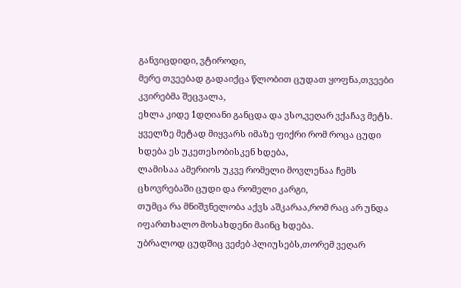განვიცდიდი, ვტიროდი,
მერე თვეებად გადაიქცა წლობით ცუდათ ყოფნა,თვეები კვირებმა შეცვალა,
ეხლა კიდე 1დღიანი განცდა და ვსო,ვეღარ ვქაჩავ მეტს.
ყველზე მეტად მიყვარს იმაზე ფიქრი რომ როცა ცუდი ხდება ეს უკეთესობისკენ ხდება,
ლამისაა ამერიოს უკვე რომელი მოვლენაა ჩემს ცხოვრებაში ცუდი და რომელი კარგი,
თუმცა რა მნიშვნელობა აქვს აშკარაა,რომ რაც არ უნდა იფართხალო მოსახდენი მაინც ხდება.
უბრალოდ ცუდშიც ვეძებ პლიუსებს,თორემ ვეღარ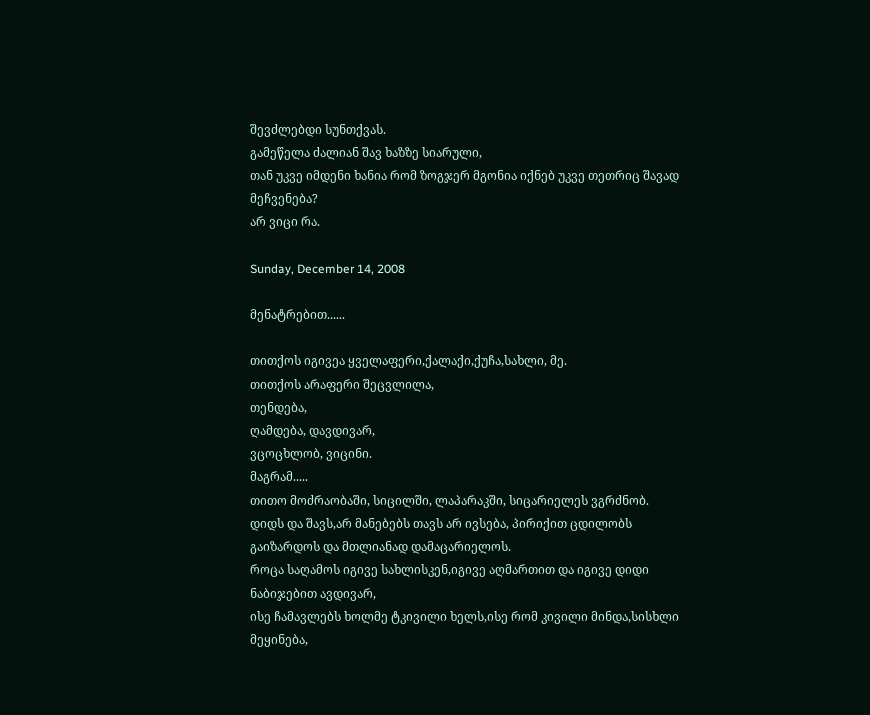შევძლებდი სუნთქვას.
გამეწელა ძალიან შავ ხაზზე სიარული,
თან უკვე იმდენი ხანია რომ ზოგჯერ მგონია იქნებ უკვე თეთრიც შავად მეჩვენება?
არ ვიცი რა.

Sunday, December 14, 2008

მენატრებით......

თითქოს იგივეა ყველაფერი,ქალაქი,ქუჩა,სახლი, მე.
თითქოს არაფერი შეცვლილა,
თენდება,
ღამდება, დავდივარ,
ვცოცხლობ, ვიცინი.
მაგრამ.....
თითო მოძრაობაში, სიცილში, ლაპარაკში, სიცარიელეს ვგრძნობ.
დიდს და შავს,არ მანებებს თავს არ ივსება, პირიქით ცდილობს გაიზარდოს და მთლიანად დამაცარიელოს.
როცა საღამოს იგივე სახლისკენ,იგივე აღმართით და იგივე დიდი ნაბიჯებით ავდივარ,
ისე ჩამავლებს ხოლმე ტკივილი ხელს,ისე რომ კივილი მინდა,სისხლი მეყინება,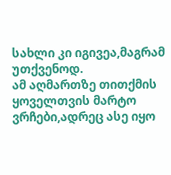სახლი კი იგივეა,მაგრამ უთქვენოდ.
ამ აღმართზე თითქმის ყოველთვის მარტო ვრჩები,ადრეც ასე იყო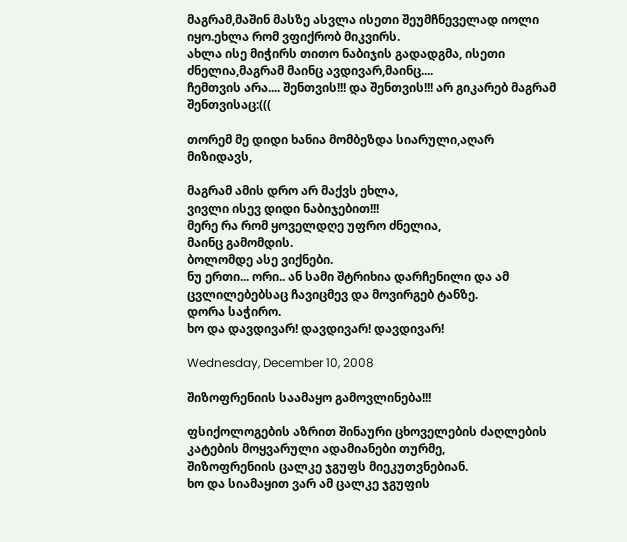მაგრამ,მაშინ მასზე ასვლა ისეთი შეუმჩნეველად იოლი იყო.ეხლა რომ ვფიქრობ მიკვირს.
ახლა ისე მიჭირს თითო ნაბიჯის გადადგმა, ისეთი ძნელია,მაგრამ მაინც ავდივარ,მაინც....
ჩემთვის არა.... შენთვის!!! და შენთვის!!! არ გიკარებ მაგრამ შენთვისაც:(((

თორემ მე დიდი ხანია მომბეზდა სიარული,აღარ მიზიდავს,

მაგრამ ამის დრო არ მაქვს ეხლა,
ვივლი ისევ დიდი ნაბიჯებით!!!
მერე რა რომ ყოველდღე უფრო ძნელია,
მაინც გამომდის.
ბოლომდე ასე ვიქნები.
ნუ ერთი... ორი.. ან სამი შტრიხია დარჩენილი და ამ ცვლილებებსაც ჩავიცმევ და მოვირგებ ტანზე.
დორა საჭირო.
ხო და დავდივარ! დავდივარ! დავდივარ!

Wednesday, December 10, 2008

შიზოფრენიის საამაყო გამოვლინება!!!

ფსიქოლოგების აზრით შინაური ცხოველების ძაღლების კატების მოყვარული ადამიანები თურმე,
შიზოფრენიის ცალკე ჯგუფს მიეკუთვნებიან.
ხო და სიამაყით ვარ ამ ცალკე ჯგუფის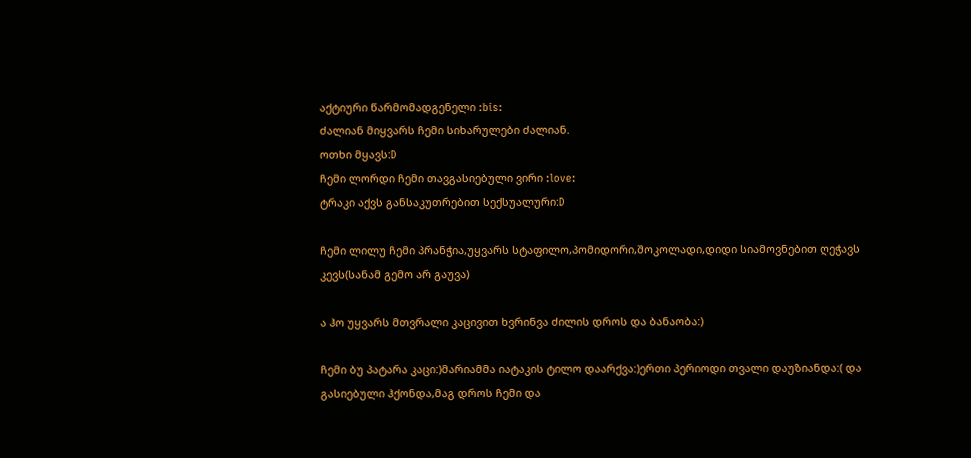აქტიური წარმომადგენელი :bis:
ძალიან მიყვარს ჩემი სიხარულები ძალიან.
ოთხი მყავს:D
ჩემი ლორდი ჩემი თავგასიებული ვირი :love:
ტრაკი აქვს განსაკუთრებით სექსუალური:D

ჩემი ლილუ ჩემი პრანჭია,უყვარს სტაფილო,პომიდორი,შოკოლადი,დიდი სიამოვნებით ღეჭავს კევს(სანამ გემო არ გაუვა)

ა ჰო უყვარს მთვრალი კაცივით ხვრინვა ძილის დროს და ბანაობა:)

ჩემი ბუ პატარა კაცი:)მარიამმა იატაკის ტილო დაარქვა:)ერთი პერიოდი თვალი დაუზიანდა:( და გასიებული ჰქონდა,მაგ დროს ჩემი და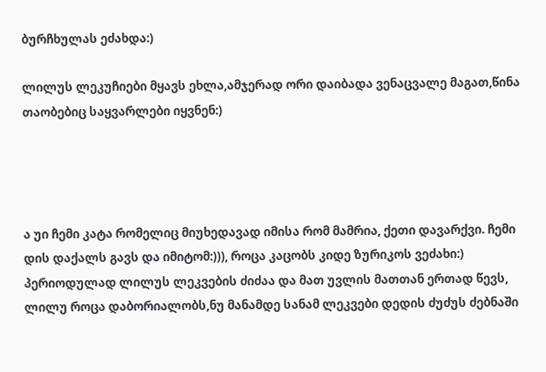ბურჩხულას ეძახდა:)

ლილუს ლეკუჩიები მყავს ეხლა,ამჯერად ორი დაიბადა ვენაცვალე მაგათ,წინა თაობებიც საყვარლები იყვნენ:)




ა უი ჩემი კატა რომელიც მიუხედავად იმისა რომ მამრია, ქეთი დავარქვი. ჩემი დის დაქალს გავს და იმიტომ:))), როცა კაცობს კიდე ზურიკოს ვეძახი:)
პერიოდულად ლილუს ლეკვების ძიძაა და მათ უვლის მათთან ერთად წევს, ლილუ როცა დაბორიალობს,ნუ მანამდე სანამ ლეკვები დედის ძუძუს ძებნაში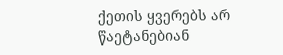ქეთის ყვერებს არ წაეტანებიან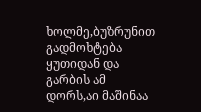ხოლმე,ბუზრუნით გადმოხტება ყუთიდან და გარბის ამ დორს,აი მაშინაა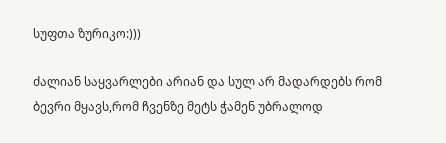სუფთა ზურიკო:)))

ძალიან საყვარლები არიან და სულ არ მადარდებს რომ ბევრი მყავს,რომ ჩვენზე მეტს ჭამენ უბრალოდ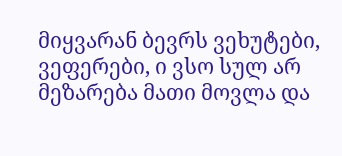მიყვარან ბევრს ვეხუტები, ვეფერები, ი ვსო სულ არ მეზარება მათი მოვლა და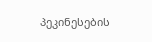პეკინესების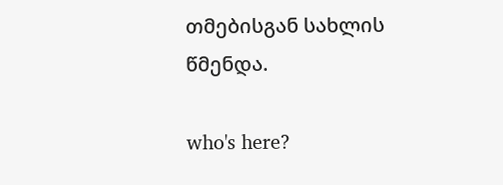თმებისგან სახლის წმენდა.

who's here?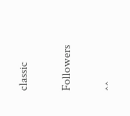classic

Followers

^^